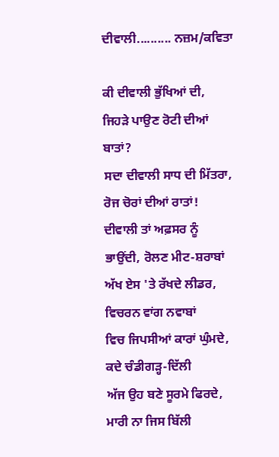ਦੀਵਾਲੀ.......... ਨਜ਼ਮ/ਕਵਿਤਾ

ਕੀ ਦੀਵਾਲੀ ਭੁੱਖਿਆਂ ਦੀ, ਜਿਹੜੇ ਪਾਉਣ ਰੋਟੀ ਦੀਆਂ ਬਾਤਾਂ?
ਸਦਾ ਦੀਵਾਲੀ ਸਾਧ ਦੀ ਮਿੱਤਰਾ, ਰੋਜ ਚੋਰਾਂ ਦੀਆਂ ਰਾਤਾਂ!
ਦੀਵਾਲੀ ਤਾਂ ਅਫ਼ਸਰ ਨੂੰ ਭਾਉਂਦੀ, ਰੋਲਣ ਮੀਟ-ਸ਼ਰਾਬਾਂ
ਅੱਖ ਏਸ 'ਤੇ ਰੱਖਦੇ ਲੀਡਰ, ਵਿਚਰਨ ਵਾਂਗ ਨਵਾਬਾਂ
ਵਿਚ ਜਿਪਸੀਆਂ ਕਾਰਾਂ ਘੁੰਮਦੇ, ਕਦੇ ਚੰਡੀਗੜ੍ਹ-ਦਿੱਲੀ
ਅੱਜ ਉਹ ਬਣੇ ਸੂਰਮੇ ਫਿਰਦੇ, ਮਾਰੀ ਨਾ ਜਿਸ ਬਿੱਲੀ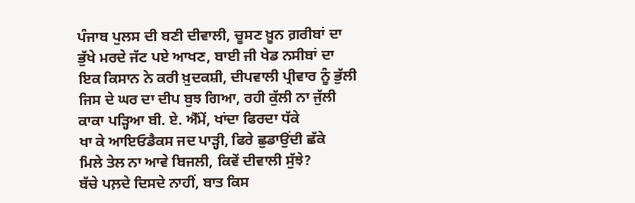ਪੰਜਾਬ ਪੁਲਸ ਦੀ ਬਣੀ ਦੀਵਾਲੀ, ਚੂਸਣ ਖ਼ੂਨ ਗ਼ਰੀਬਾਂ ਦਾ
ਭੁੱਖੇ ਮਰਦੇ ਜੱਟ ਪਏ ਆਖਣ, ਬਾਈ ਜੀ ਖੇਡ ਨਸੀਬਾਂ ਦਾ
ਇਕ ਕਿਸਾਨ ਨੇ ਕਰੀ ਖ਼ੁਦਕਸ਼ੀ, ਦੀਪਵਾਲੀ ਪ੍ਰੀਵਾਰ ਨੂੰ ਭੁੱਲੀ
ਜਿਸ ਦੇ ਘਰ ਦਾ ਦੀਪ ਬੁਝ ਗਿਆ, ਰਹੀ ਕੁੱਲੀ ਨਾ ਜੁੱਲੀ
ਕਾਕਾ ਪੜ੍ਹਿਆ ਬੀ. ਏ. ਐੱਮੇਂ, ਖਾਂਦਾ ਫਿਰਦਾ ਧੱਕੇ
ਖਾ ਕੇ ਆਇਓਡੈਕਸ ਜਦ ਪਾੜ੍ਹੀ, ਫਿਰੇ ਛੁਡਾਉਂਦੀ ਛੱਕੇ
ਮਿਲੇ ਤੇਲ ਨਾ ਆਵੇ ਬਿਜਲੀ, ਕਿਵੇਂ ਦੀਵਾਲੀ ਸੁੱਝੇ?
ਬੱਚੇ ਪਲ਼ਦੇ ਦਿਸਦੇ ਨਾਹੀਂ, ਬਾਤ ਕਿਸ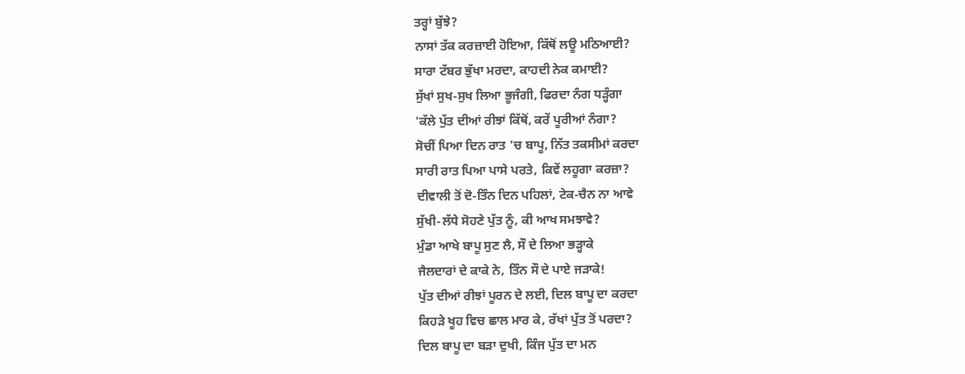ਤਰ੍ਹਾਂ ਬੁੱਝੇ?
ਨਾਸਾਂ ਤੱਕ ਕਰਜ਼ਾਈ ਹੋਇਆ, ਕਿੱਥੋਂ ਲਊ ਮਠਿਆਈ?
ਸਾਰਾ ਟੱਬਰ ਭੁੱਖਾ ਮਰਦਾ, ਕਾਹਦੀ ਨੇਕ ਕਮਾਈ?
ਸੁੱਖਾਂ ਸੁਖ-ਸੁਖ ਲਿਆ ਭੂਜੰਗੀ, ਫਿਰਦਾ ਨੰਗ ਧੜ੍ਹੰਗਾ
'ਕੱਲੇ ਪੁੱਤ ਦੀਆਂ ਰੀਝਾਂ ਕਿੱਥੋਂ, ਕਰੇਂ ਪੂਰੀਆਂ ਨੰਗਾ?
ਸੋਚੀਂ ਪਿਆ ਦਿਨ ਰਾਤ 'ਚ ਬਾਪੂ, ਨਿੱਤ ਤਕਸੀਮਾਂ ਕਰਦਾ
ਸਾਰੀ ਰਾਤ ਪਿਆ ਪਾਸੇ ਪਰਤੇ, ਕਿਵੇਂ ਲਹੂਗਾ ਕਰਜ਼ਾ?
ਦੀਵਾਲੀ ਤੋਂ ਦੋ-ਤਿੰਨ ਦਿਨ ਪਹਿਲਾਂ, ਟੇਕ-ਚੈਨ ਨਾ ਆਵੇ
ਸੁੱਖੀ-ਲੱਧੇ ਸੋਹਣੇ ਪੁੱਤ ਨੂੰ, ਕੀ ਆਖ ਸਮਝਾਵੇ?
ਮੁੰਡਾ ਆਖੇ ਬਾਪੂ ਸੁਣ ਲੈ, ਸੌ ਦੇ ਲਿਆ ਭੜ੍ਹਾਕੇ
ਜੈਲਦਾਰਾਂ ਦੇ ਕਾਕੇ ਨੇ, ਤਿੰਨ ਸੌ ਦੇ ਪਾਏ ਜੜਾਕੇ!
ਪੁੱਤ ਦੀਆਂ ਰੀਝਾਂ ਪੂਰਨ ਦੇ ਲਈ, ਦਿਲ ਬਾਪੂ ਦਾ ਕਰਦਾ
ਕਿਹੜੇ ਖੂਹ ਵਿਚ ਛਾਲ ਮਾਰ ਕੇ, ਰੱਖਾਂ ਪੁੱਤ ਤੋਂ ਪਰਦਾ?
ਦਿਲ ਬਾਪੂ ਦਾ ਬੜਾ ਦੁਖੀ, ਕਿੰਜ ਪੁੱਤ ਦਾ ਮਨ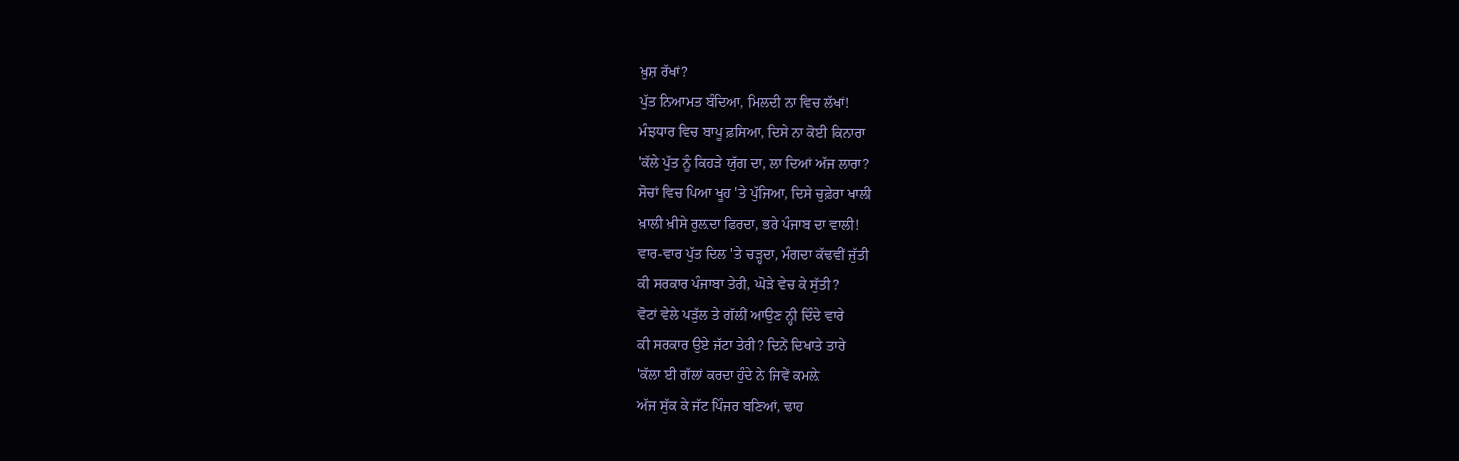ਖ਼ੁਸ਼ ਰੱਖਾਂ?
ਪੁੱਤ ਨਿਆਮਤ ਬੰਦਿਆ, ਮਿਲਦੀ ਨਾ ਵਿਚ ਲੱਖਾਂ!
ਮੰਝਧਾਰ ਵਿਚ ਬਾਪੂ ਫ਼ਸਿਆ, ਦਿਸੇ ਨਾ ਕੋਈ ਕਿਨਾਰਾ
'ਕੱਲੇ ਪੁੱਤ ਨੂੰ ਕਿਹੜੇ ਯੁੱਗ ਦਾ, ਲਾ ਦਿਆਂ ਅੱਜ ਲਾਰਾ?
ਸੋਚਾਂ ਵਿਚ ਪਿਆ ਖੂਹ 'ਤੇ ਪੁੱਜਿਆ, ਦਿਸੇ ਚੁਫ਼ੇਰਾ ਖਾਲੀ
ਖ਼ਾਲੀ ਖ਼ੀਸੇ ਰੁਲ਼ਦਾ ਫਿਰਦਾ, ਭਰੇ ਪੰਜਾਬ ਦਾ ਵਾਲੀ!
ਵਾਰ-ਵਾਰ ਪੁੱਤ ਦਿਲ 'ਤੇ ਚੜ੍ਹਦਾ, ਮੰਗਦਾ ਕੱਢਵੀਂ ਜੁੱਤੀ
ਕੀ ਸਰਕਾਰ ਪੰਜਾਬਾ ਤੇਰੀ, ਘੋੜੇ ਵੇਚ ਕੇ ਸੁੱਤੀ?
ਵੋਟਾਂ ਵੇਲੇ ਪੜੁੱਲ ਤੇ ਗੱਲੀਂ ਆਉਣ ਨ੍ਹੀ ਦਿੰਦੇ ਵਾਰੇ
ਕੀ ਸਰਕਾਰ ਉਏ ਜੱਟਾ ਤੇਰੀ? ਦਿਨੇਂ ਦਿਖਾਤੇ ਤਾਰੇ
'ਕੱਲਾ ਈ ਗੱਲਾਂ ਕਰਦਾ ਹੁੰਦੇ ਨੇ ਜਿਵੇਂ ਕਮਲ਼ੇ
ਅੱਜ ਸੁੱਕ ਕੇ ਜੱਟ ਪਿੰਜਰ ਬਣਿਆਂ, ਢਾਹ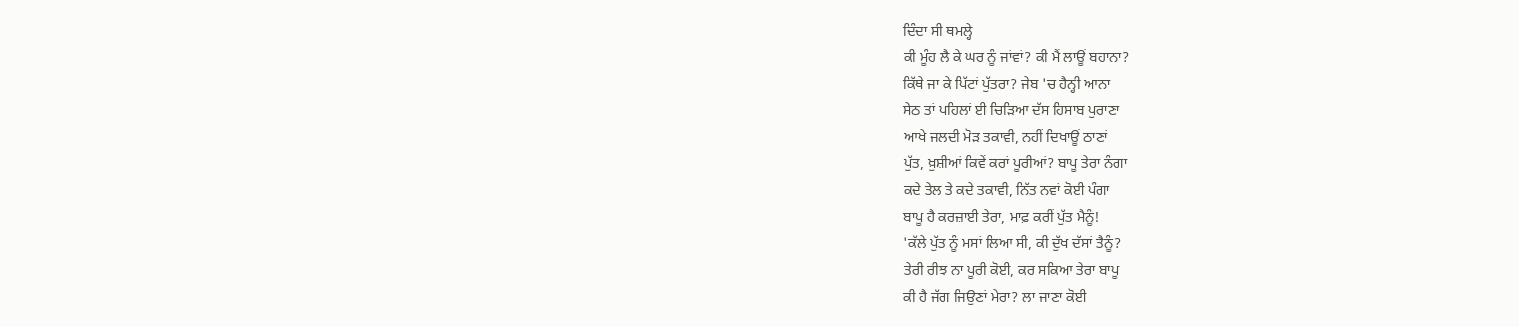ਦਿੰਦਾ ਸੀ ਥਮਲ੍ਹੇ
ਕੀ ਮੂੰਹ ਲੈ ਕੇ ਘਰ ਨੂੰ ਜਾਂਵਾਂ? ਕੀ ਮੈਂ ਲਾਊਂ ਬਹਾਨਾ?
ਕਿੱਥੇ ਜਾ ਕੇ ਪਿੱਟਾਂ ਪੁੱਤਰਾ? ਜੇਬ 'ਚ ਹੈਨ੍ਹੀ ਆਨਾ
ਸੇਠ ਤਾਂ ਪਹਿਲਾਂ ਈ ਚਿੜਿਆ ਦੱਸ ਹਿਸਾਬ ਪੁਰਾਣਾ
ਆਖੇ ਜਲਦੀ ਮੋੜ ਤਕਾਵੀ, ਨਹੀਂ ਦਿਖਾਊਂ ਠਾਣਾਂ
ਪੁੱਤ, ਖ਼ੁਸ਼ੀਆਂ ਕਿਵੇਂ ਕਰਾਂ ਪੂਰੀਆਂ? ਬਾਪੂ ਤੇਰਾ ਨੰਗਾ
ਕਦੇ ਤੇਲ ਤੇ ਕਦੇ ਤਕਾਵੀ, ਨਿੱਤ ਨਵਾਂ ਕੋਈ ਪੰਗਾ
ਬਾਪੂ ਹੈ ਕਰਜ਼ਾਈ ਤੇਰਾ, ਮਾਫ਼ ਕਰੀਂ ਪੁੱਤ ਮੈਨੂੰ!
'ਕੱਲੇ ਪੁੱਤ ਨੂੰ ਮਸਾਂ ਲਿਆ ਸੀ, ਕੀ ਦੁੱਖ ਦੱਸਾਂ ਤੈਨੂੰ?
ਤੇਰੀ ਰੀਝ ਨਾ ਪੂਰੀ ਕੋਈ, ਕਰ ਸਕਿਆ ਤੇਰਾ ਬਾਪੂ
ਕੀ ਹੈ ਜੱਗ ਜਿਉਣਾਂ ਮੇਰਾ? ਲਾ ਜਾਣਾ ਕੋਈ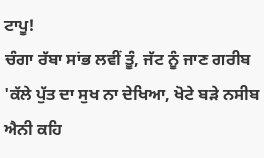ਟਾਪੂ!
ਚੰਗਾ ਰੱਬਾ ਸਾਂਭ ਲਵੀਂ ਤੂੰ, ਜੱਟ ਨੂੰ ਜਾਣ ਗਰੀਬ
'ਕੱਲੇ ਪੁੱਤ ਦਾ ਸੁਖ ਨਾ ਦੇਖਿਆ, ਖੋਟੇ ਬੜੇ ਨਸੀਬ
ਐਨੀ ਕਹਿ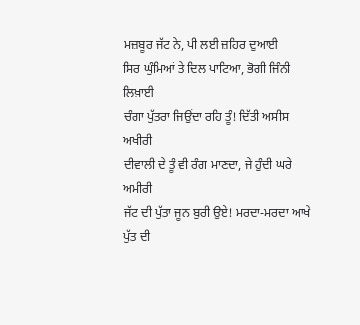ਮਜ਼ਬੂਰ ਜੱਟ ਨੇ, ਪੀ ਲਈ ਜ਼ਹਿਰ ਦੁਆਈ
ਸਿਰ ਘੁੰਮਿਆਂ ਤੇ ਦਿਲ ਪਾਟਿਆ, ਭੋਗੀ ਜਿੰਨੀ ਲਿਖ਼ਾਈ
ਚੰਗਾ ਪੁੱਤਰਾ ਜਿਉਂਦਾ ਰਹਿ ਤੂੰ! ਦਿੱਤੀ ਅਸੀਸ ਅਖੀਰੀ
ਦੀਵਾਲੀ ਦੇ ਤੂੰ ਵੀ ਰੰਗ ਮਾਣਦਾ, ਜੇ ਹੁੰਦੀ ਘਰੇ ਅਮੀਰੀ
ਜੱਟ ਦੀ ਪੁੱਤਾ ਜੂਨ ਬੁਰੀ ਉਏ! ਮਰਦਾ-ਮਰਦਾ ਆਖੇ
ਪੁੱਤ ਦੀ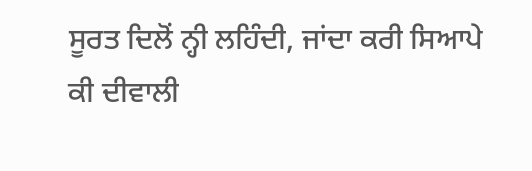ਸੂਰਤ ਦਿਲੋਂ ਨ੍ਹੀ ਲਹਿੰਦੀ, ਜਾਂਦਾ ਕਰੀ ਸਿਆਪੇ
ਕੀ ਦੀਵਾਲੀ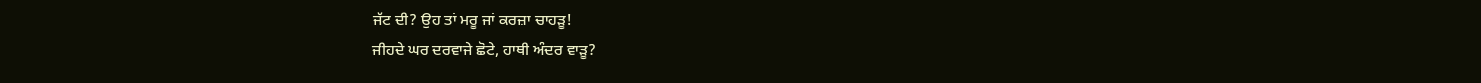ਜੱਟ ਦੀ? ਉਹ ਤਾਂ ਮਰੂ ਜਾਂ ਕਰਜ਼ਾ ਚਾਹੜੂ!
ਜੀਹਦੇ ਘਰ ਦਰਵਾਜੇ ਛੋਟੇ, ਹਾਥੀ ਅੰਦਰ ਵਾੜੂ?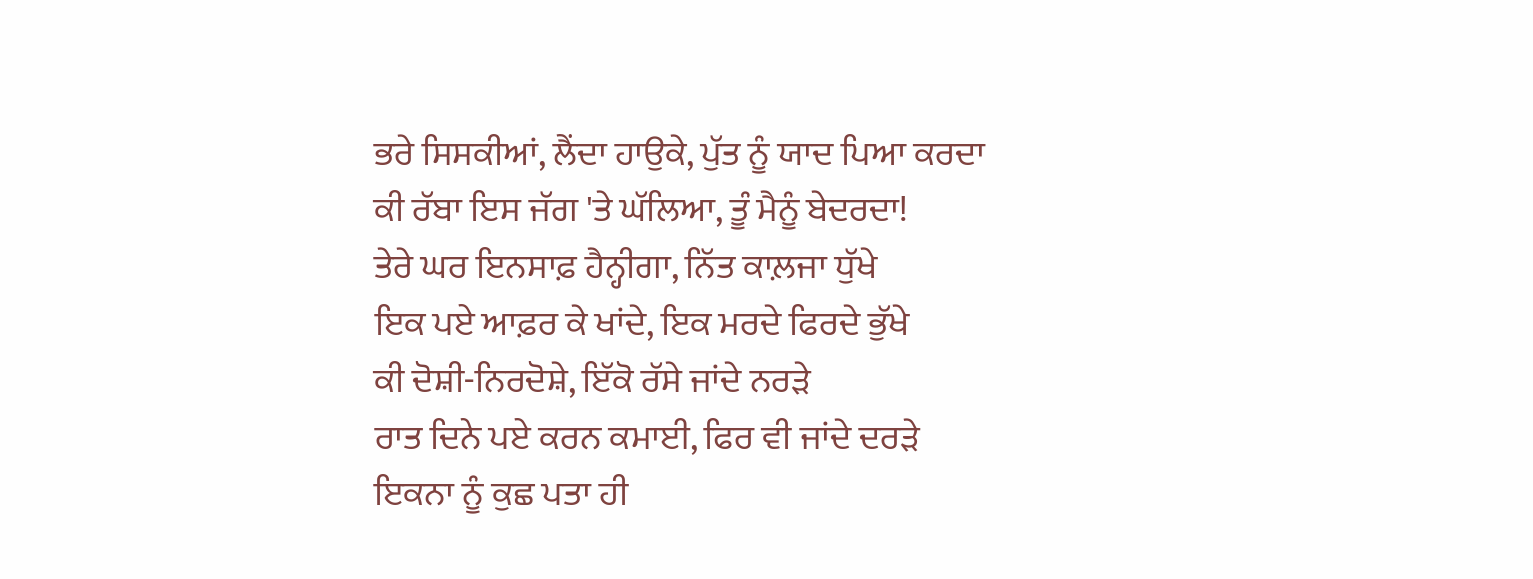ਭਰੇ ਸਿਸਕੀਆਂ, ਲੈਂਦਾ ਹਾਉਕੇ, ਪੁੱਤ ਨੂੰ ਯਾਦ ਪਿਆ ਕਰਦਾ
ਕੀ ਰੱਬਾ ਇਸ ਜੱਗ 'ਤੇ ਘੱਲਿਆ, ਤੂੰ ਮੈਨੂੰ ਬੇਦਰਦਾ!
ਤੇਰੇ ਘਰ ਇਨਸਾਫ਼ ਹੈਨ੍ਹੀਗਾ, ਨਿੱਤ ਕਾਲ਼ਜਾ ਧੁੱਖੇ
ਇਕ ਪਏ ਆਫ਼ਰ ਕੇ ਖਾਂਦੇ, ਇਕ ਮਰਦੇ ਫਿਰਦੇ ਭੁੱਖੇ
ਕੀ ਦੋਸ਼ੀ-ਨਿਰਦੋਸ਼ੇ, ਇੱਕੋ ਰੱਸੇ ਜਾਂਦੇ ਨਰੜੇ
ਰਾਤ ਦਿਨੇ ਪਏ ਕਰਨ ਕਮਾਈ, ਫਿਰ ਵੀ ਜਾਂਦੇ ਦਰੜੇ
ਇਕਨਾ ਨੂੰ ਕੁਛ ਪਤਾ ਹੀ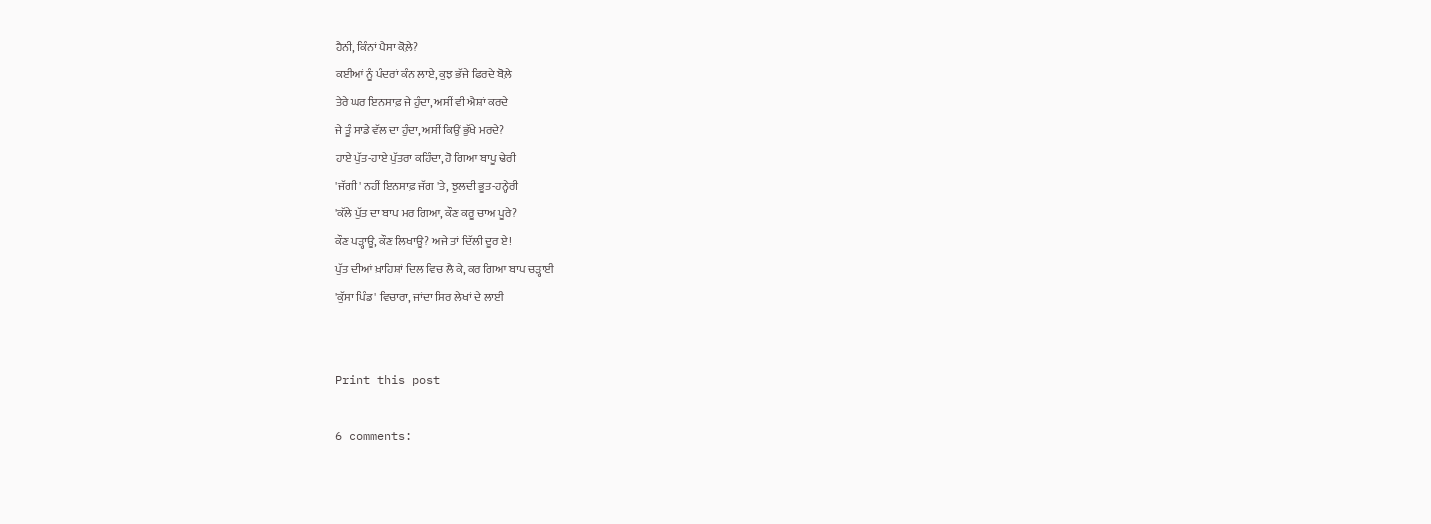ਹੈਨੀ, ਕਿੰਨਾਂ ਪੈਸਾ ਕੋਲ਼ੇ?
ਕਈਆਂ ਨੂੰ ਪੰਦਰਾਂ ਕੰਨ ਲਾਏ, ਕੁਝ ਭੱਜੇ ਫਿਰਦੇ ਬੋਲ਼ੇ
ਤੇਰੇ ਘਰ ਇਨਸਾਫ਼ ਜੇ ਹੁੰਦਾ, ਅਸੀਂ ਵੀ ਐਸ਼ਾਂ ਕਰਦੇ
ਜੇ ਤੂੰ ਸਾਡੇ ਵੱਲ ਦਾ ਹੁੰਦਾ, ਅਸੀਂ ਕਿਉਂ ਭੁੱਖੇ ਮਰਦੇ?
ਹਾਏ ਪੁੱਤ-ਹਾਏ ਪੁੱਤਰਾ ਕਹਿੰਦਾ, ਹੋ ਗਿਆ ਬਾਪੂ ਢੇਰੀ
'ਜੱਗੀ' ਨਹੀਂ ਇਨਸਾਫ਼ ਜੱਗ 'ਤੇ, ਝੁਲਦੀ ਭੂਤ-ਹਨ੍ਹੇਰੀ
'ਕੱਲੇ ਪੁੱਤ ਦਾ ਬਾਪ ਮਰ ਗਿਆ, ਕੌਣ ਕਰੂ ਚਾਅ ਪੂਰੇ?
ਕੌਣ ਪੜ੍ਹਾਊ, ਕੌਣ ਲਿਖਾਊ? ਅਜੇ ਤਾਂ ਦਿੱਲੀ ਦੂਰ ਏ!
ਪੁੱਤ ਦੀਆਂ ਖ਼ਾਹਿਸ਼ਾਂ ਦਿਲ ਵਿਚ ਲੈ ਕੇ, ਕਰ ਗਿਆ ਬਾਪ ਚੜ੍ਹਾਈ
'ਕੁੱਸਾ ਪਿੰਡ' ਵਿਚਾਰਾ, ਜਾਂਦਾ ਸਿਰ ਲੇਖਾਂ ਦੇ ਲਾਈ


Print this post

6 comments: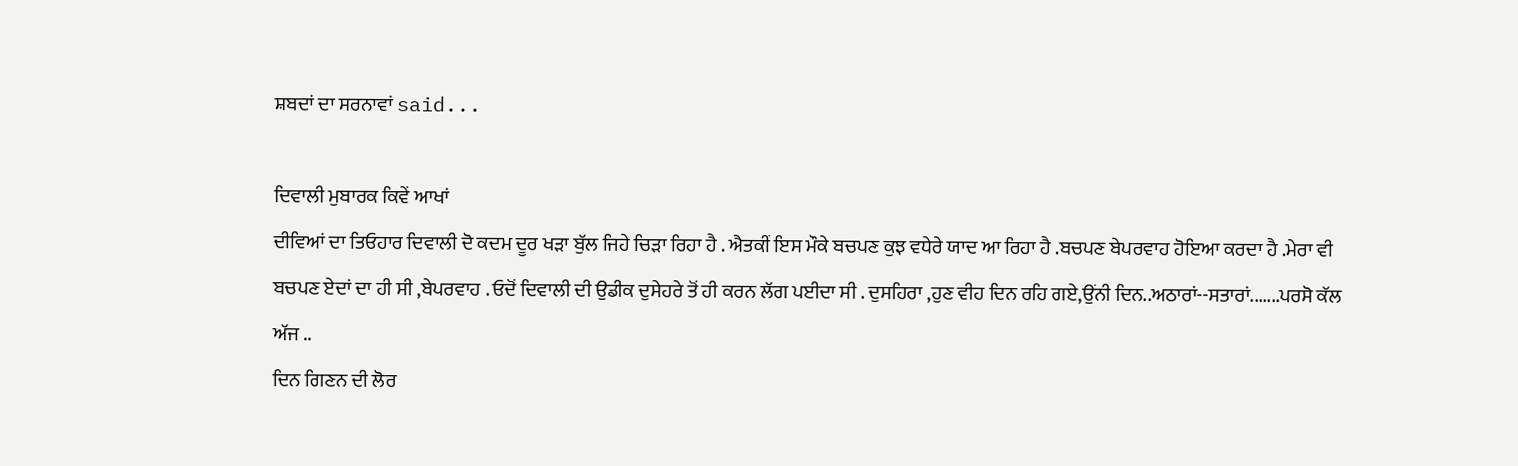ਸ਼ਬਦਾਂ ਦਾ ਸਰਨਾਵਾਂ said...

ਦਿਵਾਲੀ ਮੁਬਾਰਕ ਕਿਵੇਂ ਆਖਾਂ
ਦੀਵਿਆਂ ਦਾ ਤਿਓਹਾਰ ਦਿਵਾਲੀ ਦੋ ਕਦਮ ਦੂਰ ਖੜਾ ਬੁੱਲ ਜਿਹੇ ਚਿੜਾ ਰਿਹਾ ਹੈ . ਐਤਕੀਂ ਇਸ ਮੌਕੇ ਬਚਪਣ ਕੁਝ ਵਧੇਰੇ ਯਾਦ ਆ ਰਿਹਾ ਹੈ .ਬਚਪਣ ਬੇਪਰਵਾਹ ਹੋਇਆ ਕਰਦਾ ਹੈ .ਮੇਰਾ ਵੀ ਬਚਪਣ ਏਦਾਂ ਦਾ ਹੀ ਸੀ ,ਬੇਪਰਵਾਹ . ਓਦੋਂ ਦਿਵਾਲੀ ਦੀ ਉਡੀਕ ਦੁਸੇਹਰੇ ਤੋਂ ਹੀ ਕਰਨ ਲੱਗ ਪਈਦਾ ਸੀ . ਦੁਸਹਿਰਾ ,ਹੁਣ ਵੀਹ ਦਿਨ ਰਹਿ ਗਏ,ਉਂਨੀ ਦਿਨ..ਅਠਾਰਾਂ--ਸਤਾਰਾਂ.......ਪਰਸੋ ਕੱਲ ਅੱਜ ..
ਦਿਨ ਗਿਣਨ ਦੀ ਲੋਰ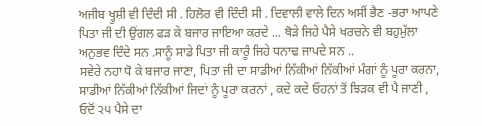ਅਜੀਬ ਖ੍ਹੁਸ਼ੀ ਵੀ ਦਿੰਦੀ ਸੀ . ਹਿਲੋਰ ਵੀ ਦਿੰਦੀ ਸੀ . ਦਿਵਾਲੀ ਵਾਲੇ ਦਿਨ ਅਸੀਂ ਭੈਣ -ਭਰਾ ਆਪਣੇ ਪਿਤਾ ਜੀ ਦੀ ਉਂਗਲ ਫੜ ਕੇ ਬਜਾਰ ਜਾਇਆ ਕਰਦੇ ... ਥੋੜੇ ਜਿਹੇ ਪੈਸੇ ਖਰਚਨੇ ਵੀ ਬਹੁਮੁੱਲਾ ਅਨੁਭਵ ਦਿੰਦੇ ਸਨ .ਸਾਨੂੰ ਸਾਡੇ ਪਿਤਾ ਜੀ ਕਾਰੂੰ ਜਿਹੇ ਧਨਾਢ ਜਾਪਦੇ ਸਨ ..
ਸਵੇਰੇ ਨਹਾ ਧੋ ਕੇ ਬਜਾਰ ਜਾਣਾ, ਪਿਤਾ ਜੀ ਦਾ ਸਾਡੀਆਂ ਨਿੱਕੀਆਂ ਨਿੱਕੀਆਂ ਮੰਗਾਂ ਨੂੰ ਪੂਰਾ ਕਰਨਾ, ਸਾਡੀਆਂ ਨਿੱਕੀਆਂ ਨਿੱਕੀਆਂ ਜਿਦਾਂ ਨੂੰ ਪੂਰਾ ਕਰਨਾਂ , ਕਦੇ ਕਦੇ ਓਹਨਾਂ ਤੋਂ ਝਿੜਕ ਵੀ ਪੈ ਜਾਣੀ ,
ਓਦੋਂ ੨੫ ਪੈਸੇ ਦਾ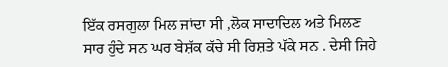ਇੱਕ ਰਸਗੁਲਾ ਮਿਲ ਜਾਂਦਾ ਸੀ ,ਲੋਕ ਸਾਦਾਦਿਲ ਅਤੇ ਮਿਲਣ ਸਾਰ ਹੁੰਦੇ ਸਨ ਘਰ ਬੇਸ਼ੱਕ ਕੱਚੇ ਸੀ ਰਿਸ਼ਤੇ ਪੱਕੇ ਸਨ . ਦੇਸੀ ਜਿਹੇ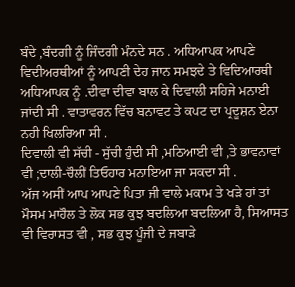ਬੰਦੇ ,ਬੰਦਗੀ ਨੂੰ ਜਿੰਦਗੀ ਮੰਨਦੇ ਸਨ . ਅਧਿਆਪਕ ਆਪਣੇ ਵਿਦੀਅਰਥੀਆਂ ਨੂੰ ਆਪਣੀ ਦੇਹ ਜਾਨ ਸਮਝਦੇ ਤੇ ਵਿਦਿਆਰਥੀ ਅਧਿਆਪਕ ਨੂੰ .ਦੀਵਾ ਦੀਵਾ ਬਾਲ ਕੇ ਦਿਵਾਲੀ ਸਹਿਜੇ ਮਨਾਈ ਜਾਂਦੀ ਸੀ . ਵਾਤਾਵਰਨ ਵਿੱਚ ਬਨਾਵਟ ਤੇ ਕਪਟ ਦਾ ਪ੍ਰਦੂਸ਼ਨ ਏਨਾ ਨਹੀ ਖਿਲਰਿਆ ਸੀ .
ਦਿਵਾਲੀ ਵੀ ਸੱਚੀ - ਸੁੱਚੀ ਹੁੰਦੀ ਸੀ ,ਮਠਿਆਈ ਵੀ ,ਤੇ ਭਾਵਨਾਵਾਂ ਵੀ ;ਦਾਲੀ-ਚੌਲੀਂ ਤਿਓਹਾਰ ਮਨਾਇਆ ਜਾ ਸਕਦਾ ਸੀ .
ਅੱਜ ਅਸੀਂ ਆਪ ਆਪਣੇ ਪਿਤਾ ਜੀ ਵਾਲੇ ਮਕਾਮ ਤੇ ਖੜੇ ਹਾਂ ਤਾਂ ਮੌਸਮ ਮਾਹੌਲ ਤੇ ਲੋਕ ਸਭ ਕੁਝ ਬਦਲਿਆ ਬਦਲਿਆ ਹੈ, ਸਿਆਸਤ ਵੀ ਵਿਰਾਸਤ ਵੀ , ਸਭ ਕੁਝ ਪੂੰਜੀ ਦੇ ਜਬਾੜੇ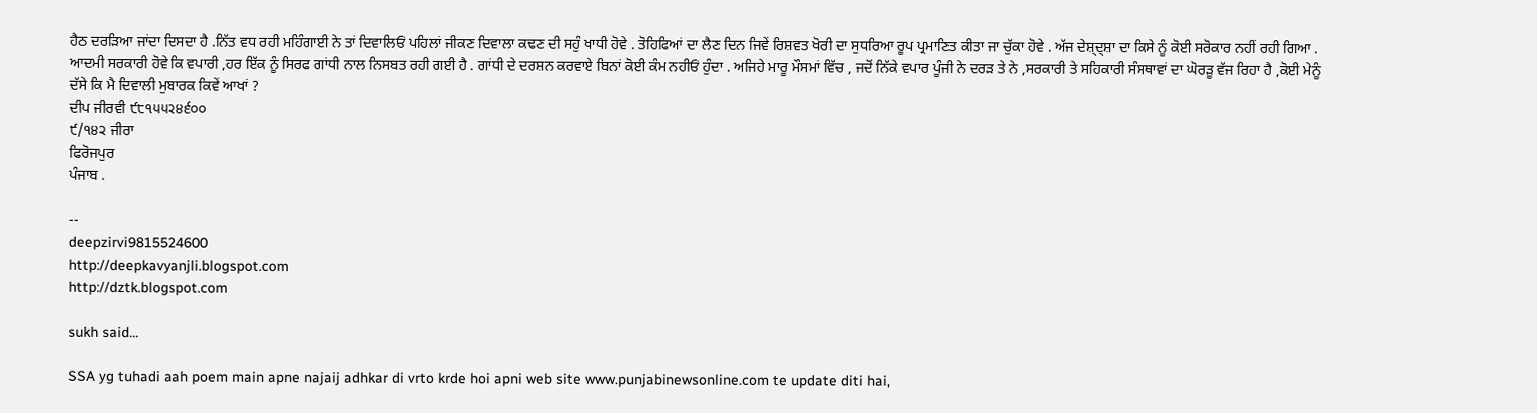ਹੈਠ ਦਰੜਿਆ ਜਾਂਦਾ ਦਿਸਦਾ ਹੈ .ਨਿੱਤ ਵਧ ਰਹੀ ਮਹਿੰਗਾਈ ਨੇ ਤਾਂ ਦਿਵਾਲਿਓਂ ਪਹਿਲਾਂ ਜੀਕਣ ਦਿਵਾਲਾ ਕਢਣ ਦੀ ਸਹੁੰ ਖਾਧੀ ਹੋਵੇ . ਤੋਹਿਫਿਆਂ ਦਾ ਲੈਣ ਦਿਨ ਜਿਵੇਂ ਰਿਸ਼ਵਤ ਖੋਰੀ ਦਾ ਸੁਧਰਿਆ ਰੂਪ ਪ੍ਰਮਾਣਿਤ ਕੀਤਾ ਜਾ ਚੁੱਕਾ ਹੋਵੇ . ਅੱਜ ਦੇਸ਼੍ਦ੍ਸ਼ਾ ਦਾ ਕਿਸੇ ਨੂੰ ਕੋਈ ਸਰੋਕਾਰ ਨਹੀਂ ਰਹੀ ਗਿਆ . ਆਦਮੀ ਸਰਕਾਰੀ ਹੋਵੇ ਕਿ ਵਪਾਰੀ ,ਹਰ ਇੱਕ ਨੂੰ ਸਿਰਫ ਗਾਂਧੀ ਨਾਲ ਨਿਸਬਤ ਰਹੀ ਗਈ ਹੈ . ਗਾਂਧੀ ਦੇ ਦਰਸ਼ਨ ਕਰਵਾਏ ਬਿਨਾਂ ਕੋਈ ਕੰਮ ਨਹੀਓਂ ਹੁੰਦਾ . ਅਜਿਹੇ ਮਾਰੂ ਮੌਸਮਾਂ ਵਿੱਚ , ਜਦੋਂ ਨਿੱਕੇ ਵਪਾਰ ਪੂੰਜੀ ਨੇ ਦਰੜ ਤੇ ਨੇ ,ਸਰਕਾਰੀ ਤੇ ਸਹਿਕਾਰੀ ਸੰਸਥਾਵਾਂ ਦਾ ਘੋਰੜੂ ਵੱਜ ਰਿਹਾ ਹੈ ,ਕੋਈ ਮੇਨੂੰ ਦੱਸੇ ਕਿ ਮੈ ਦਿਵਾਲੀ ਮੁਬਾਰਕ ਕਿਵੇਂ ਆਖਾਂ ?
ਦੀਪ ਜੀਰਵੀ ੯੮੧੫੫੨੪੬੦੦
੯/੧੪੨ ਜੀਰਾ
ਫਿਰੋਜਪੁਰ
ਪੰਜਾਬ .

--
deepzirvi9815524600
http://deepkavyanjli.blogspot.com
http://dztk.blogspot.com

sukh said...

SSA yg tuhadi aah poem main apne najaij adhkar di vrto krde hoi apni web site www.punjabinewsonline.com te update diti hai,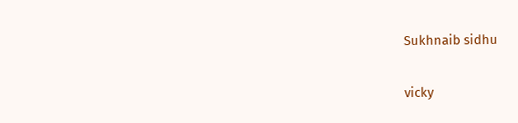Sukhnaib sidhu

vicky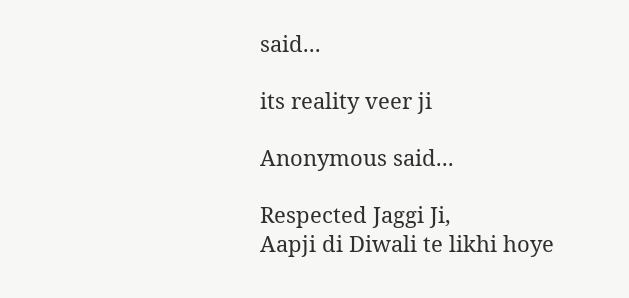said...

its reality veer ji

Anonymous said...

Respected Jaggi Ji,
Aapji di Diwali te likhi hoye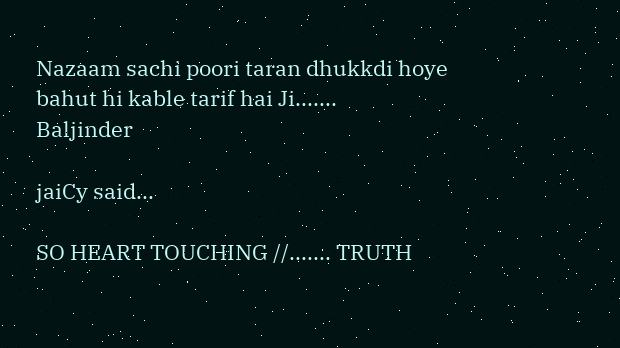Nazaam sachi poori taran dhukkdi hoye bahut hi kable tarif hai Ji.......
Baljinder

jaiCy said...

SO HEART TOUCHING //....... TRUTH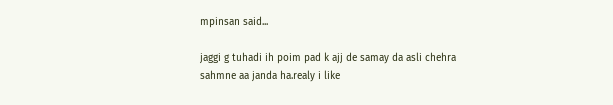mpinsan said...

jaggi g tuhadi ih poim pad k ajj de samay da asli chehra sahmne aa janda ha.realy i like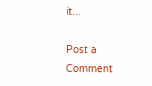it...

Post a Comment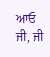ਆਓ ਜੀ, ਜੀ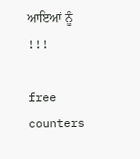ਆਇਆਂ ਨੂੰ !!!

free counters